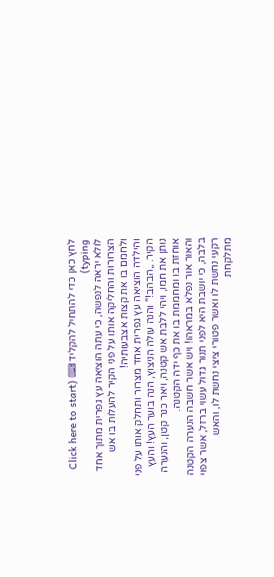לחץ כאן כדי להתחיל להקליד ⌨ (Click here to start typing)
לולא יראה לנפשה, כי עתה הוציאה עץ גפרית מתוך אחד הצרורות והחליקה אותו על פני הקיר להעלות בו אש ולחמם בו את קצות אצבעותיה!
והילדה הוציאה עץ גפרית אחד מצרור ותחלק אותו על פני הקיר. „הבהב!" והנה עולה הניצוץ, הנה בוער העץ! והעץ נותן את חמו, ויהי ללבת אש קטנה, ויאר כנר קטן, והנערה אוחזת בו ומחממת בו את כף ידה הקטנה.
והאור אור נפלא במראהו! ויש אשר חשבה הנערה הקטנה בלבה, כי יושבת היא לפני תנור גדול עשוי ברזל, אשר צפוי רקעי נחשת לו ואשר פטורי ציצי נחשת לו, והאש מתלקחת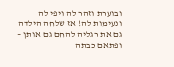ובוערת וזהר לה ויפי לה ונעימות לה! אז שלחה הילדה גם את רגליה להחם גם אותן – ופתאם כבתה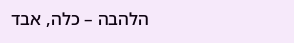הלהבה – כלה, אבד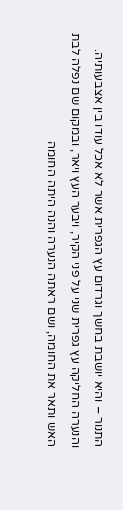התנור – והיא יושבת בחשך וגרדום עץ הגפרית אשר לא אכל עודו בין אצבעותיה.
והנערה החליקה עץ גפרית שני על פני הקיר, ויבער העץ ויאר, ובמקום שם נפלה לבת האש ותאר את החומה, ושם ראתה הנערה והנה היתה החומה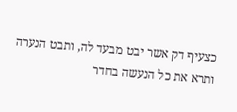כצעיף דק אשר יבט מבעד לה, ותבט הנערה ותרא את כל הנעשה בחדר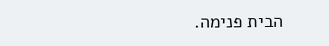הבית פנימה.